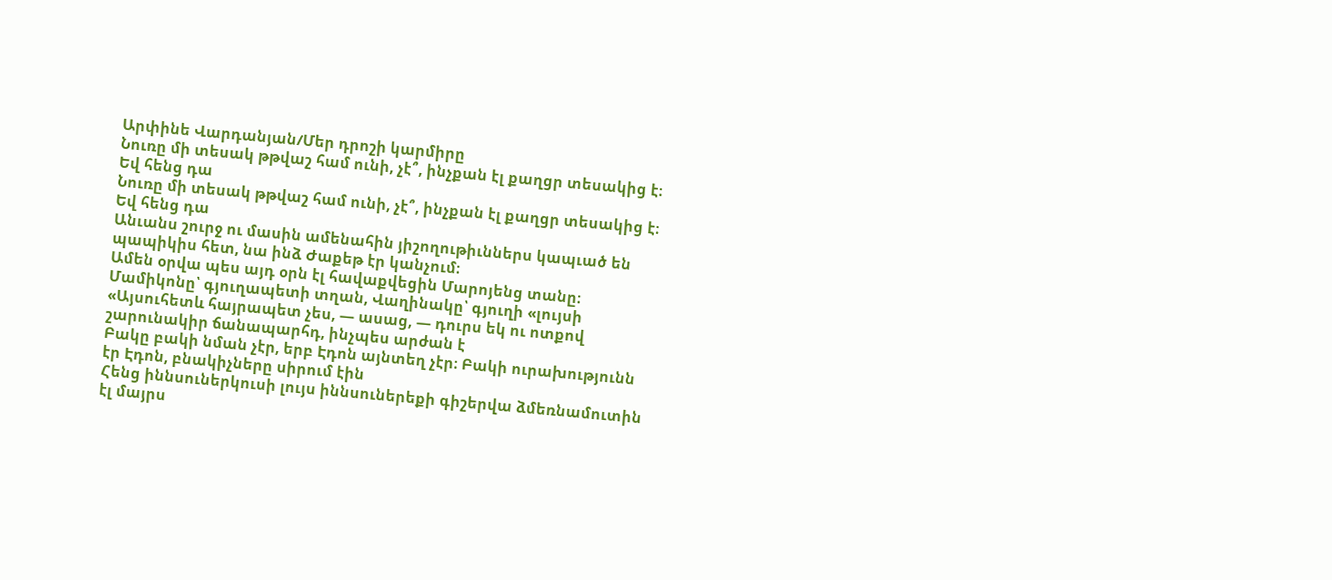Արփինե Վարդանյան/Մեր դրոշի կարմիրը
Նուռը մի տեսակ թթվաշ համ ունի, չէ՞, ինչքան էլ քաղցր տեսակից է։ Եվ հենց դա
Նուռը մի տեսակ թթվաշ համ ունի, չէ՞, ինչքան էլ քաղցր տեսակից է։ Եվ հենց դա
Անւանս շուրջ ու մասին ամենահին յիշողութիւններս կապւած են պապիկիս հետ, նա ինձ Ժաքեթ էր կանչում։
Ամեն օրվա պես այդ օրն էլ հավաքվեցին Մարոյենց տանը։ Մամիկոնը՝ գյուղապետի տղան, Վաղինակը՝ գյուղի «լույսի
«Այսուհետև հայրապետ չես, — ասաց, — դուրս եկ ու ոտքով շարունակիր ճանապարհդ, ինչպես արժան է
Բակը բակի նման չէր, երբ Էդոն այնտեղ չէր։ Բակի ուրախությունն էր Էդոն, բնակիչները սիրում էին
Հենց իննսուներկուսի լույս իննսուներեքի գիշերվա ձմեռնամուտին էլ մայրս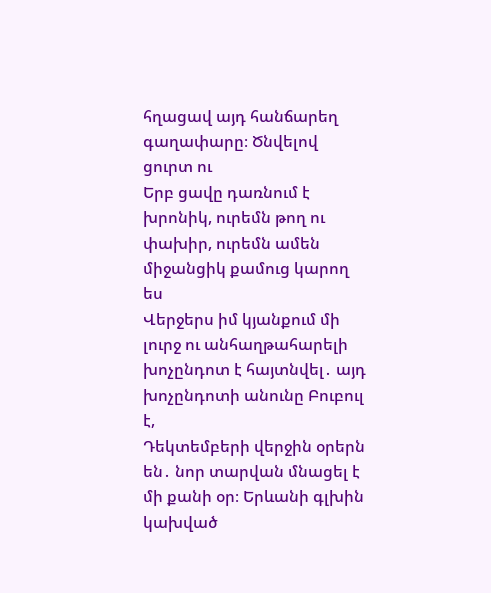հղացավ այդ հանճարեղ գաղափարը։ Ծնվելով ցուրտ ու
Երբ ցավը դառնում է խրոնիկ, ուրեմն թող ու փախիր, ուրեմն ամեն միջանցիկ քամուց կարող ես
Վերջերս իմ կյանքում մի լուրջ ու անհաղթահարելի խոչընդոտ է հայտնվել․ այդ խոչընդոտի անունը Բուբուլ է,
Դեկտեմբերի վերջին օրերն են․ նոր տարվան մնացել է մի քանի օր։ Երևանի գլխին կախված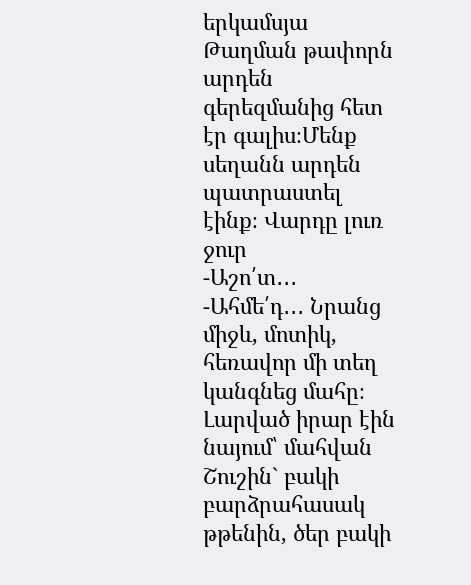երկամսյա
Թաղման թափորն արդեն գերեզմանից հետ էր գալիս։Մենք սեղանն արդեն պատրաստել էինք։ Վարդը լուռ ջուր
-Աշո՛տ․․․ -Ահմե՛դ․․․ Նրանց միջև, մոտիկ, հեռավոր մի տեղ կանգնեց մահը։ Լարված իրար էին նայում՝ մահվան
Շուշին` բակի բարձրահասակ թթենին, ծեր բակի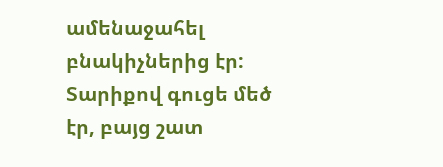ամենաջահել բնակիչներից էր: Տարիքով գուցե մեծ էր, բայց շատ